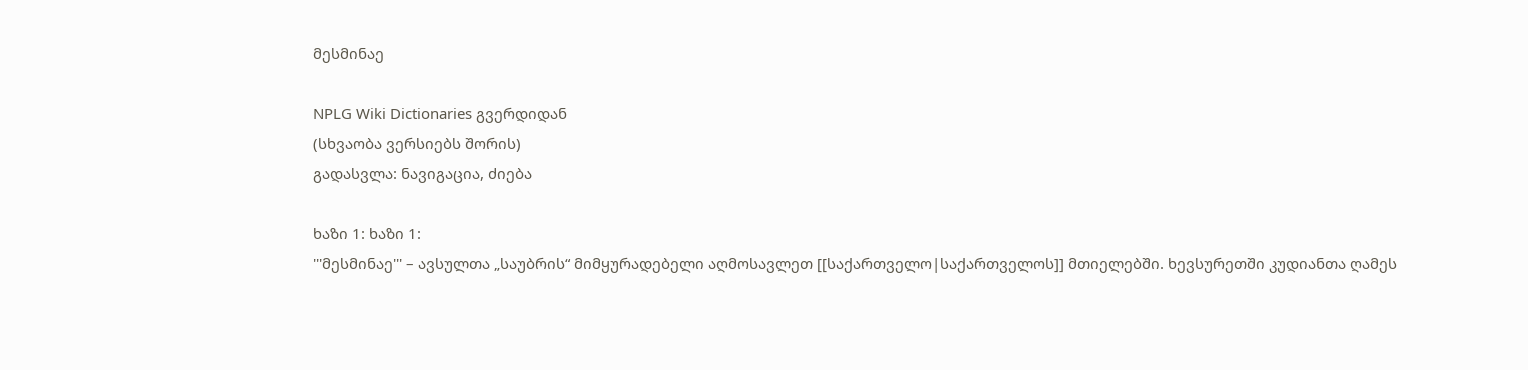მესმინაე

NPLG Wiki Dictionaries გვერდიდან
(სხვაობა ვერსიებს შორის)
გადასვლა: ნავიგაცია, ძიება

ხაზი 1: ხაზი 1:
'''მესმინაე''' – ავსულთა „საუბრის“ მიმყურადებელი აღმოსავლეთ [[საქართველო|საქართველოს]] მთიელებში. ხევსურეთში კუდიანთა ღამეს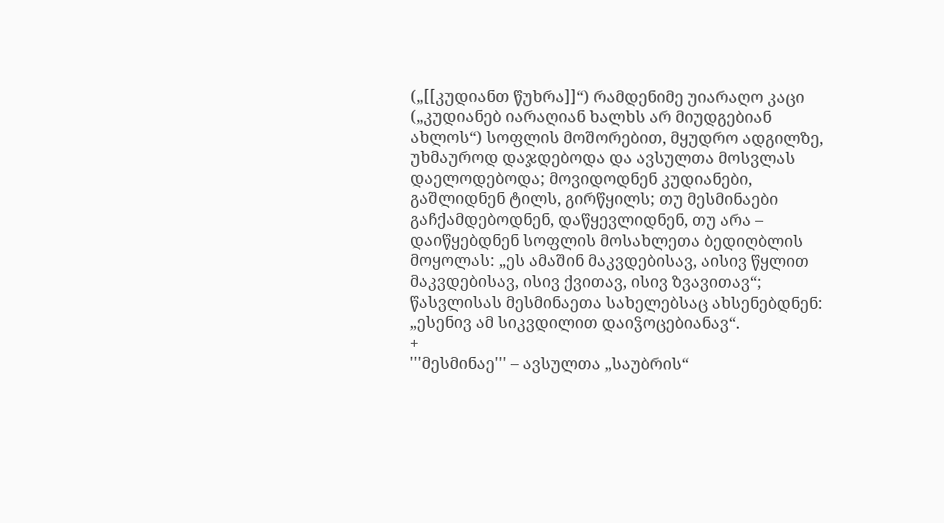(„[[კუდიანთ წუხრა]]“) რამდენიმე უიარაღო კაცი („კუდიანებ იარაღიან ხალხს არ მიუდგებიან ახლოს“) სოფლის მოშორებით, მყუდრო ადგილზე, უხმაუროდ დაჯდებოდა და ავსულთა მოსვლას დაელოდებოდა; მოვიდოდნენ კუდიანები, გაშლიდნენ ტილს, გირწყილს; თუ მესმინაები გაჩქამდებოდნენ, დაწყევლიდნენ, თუ არა – დაიწყებდნენ სოფლის მოსახლეთა ბედიღბლის მოყოლას: „ეს ამაშინ მაკვდებისავ, აისივ წყლით მაკვდებისავ, ისივ ქვითავ, ისივ ზვავითავ“; წასვლისას მესმინაეთა სახელებსაც ახსენებდნენ: „ესენივ ამ სიკვდილით დაიჴოცებიანავ“.
+
'''მესმინაე''' – ავსულთა „საუბრის“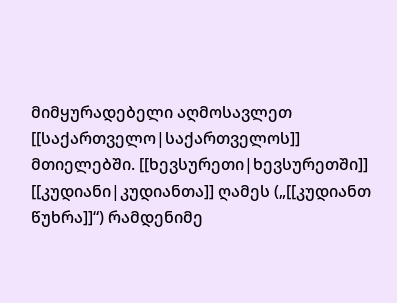მიმყურადებელი აღმოსავლეთ [[საქართველო|საქართველოს]] მთიელებში. [[ხევსურეთი|ხევსურეთში]] [[კუდიანი|კუდიანთა]] ღამეს („[[კუდიანთ წუხრა]]“) რამდენიმე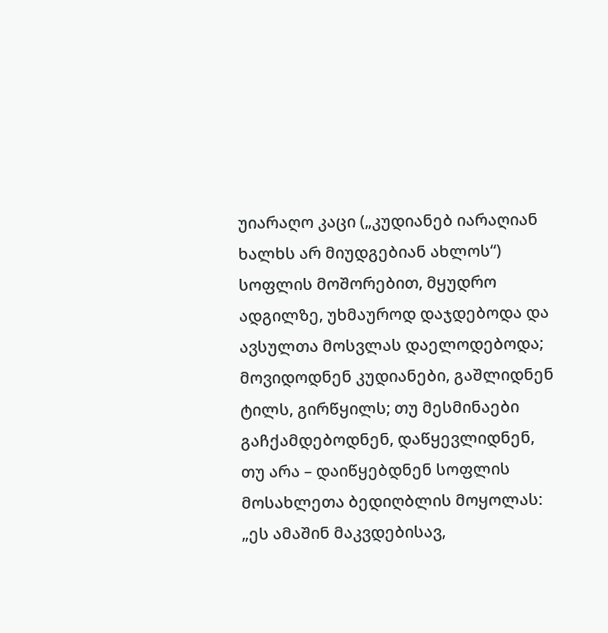უიარაღო კაცი („კუდიანებ იარაღიან ხალხს არ მიუდგებიან ახლოს“) სოფლის მოშორებით, მყუდრო ადგილზე, უხმაუროდ დაჯდებოდა და ავსულთა მოსვლას დაელოდებოდა; მოვიდოდნენ კუდიანები, გაშლიდნენ ტილს, გირწყილს; თუ მესმინაები გაჩქამდებოდნენ, დაწყევლიდნენ, თუ არა – დაიწყებდნენ სოფლის მოსახლეთა ბედიღბლის მოყოლას: „ეს ამაშინ მაკვდებისავ,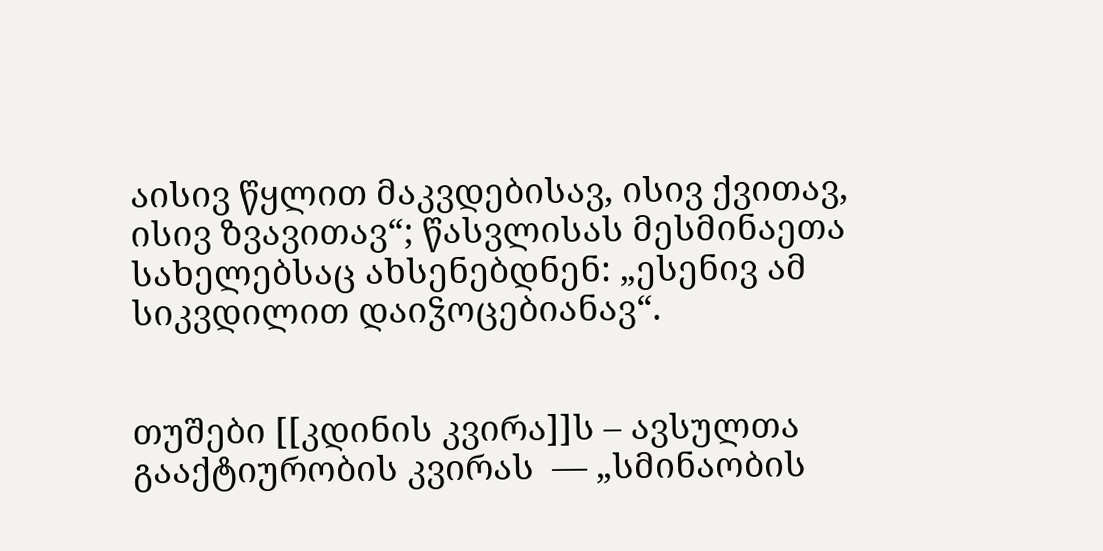აისივ წყლით მაკვდებისავ, ისივ ქვითავ, ისივ ზვავითავ“; წასვლისას მესმინაეთა სახელებსაც ახსენებდნენ: „ესენივ ამ სიკვდილით დაიჴოცებიანავ“.


თუშები [[კდინის კვირა]]ს – ავსულთა გააქტიურობის კვირას  — „სმინაობის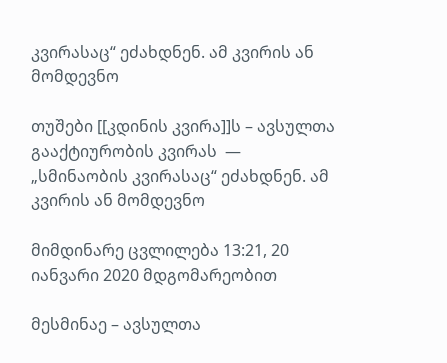კვირასაც“ ეძახდნენ. ამ კვირის ან მომდევნო

თუშები [[კდინის კვირა]]ს – ავსულთა გააქტიურობის კვირას  — „სმინაობის კვირასაც“ ეძახდნენ. ამ კვირის ან მომდევნო

მიმდინარე ცვლილება 13:21, 20 იანვარი 2020 მდგომარეობით

მესმინაე – ავსულთა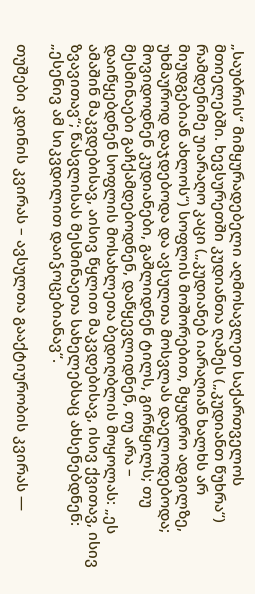„საუბრის“ მიმყურადებელი აღმოსავლეთ საქართველოს მთიელებში. ხევსურეთში კუდიანთა ღამეს („კუდიანთ წუხრა“) რამდენიმე უიარაღო კაცი („კუდიანებ იარაღიან ხალხს არ მიუდგებიან ახლოს“) სოფლის მოშორებით, მყუდრო ადგილზე, უხმაუროდ დაჯდებოდა და ავსულთა მოსვლას დაელოდებოდა; მოვიდოდნენ კუდიანები, გაშლიდნენ ტილს, გირწყილს; თუ მესმინაები გაჩქამდებოდნენ, დაწყევლიდნენ, თუ არა – დაიწყებდნენ სოფლის მოსახლეთა ბედიღბლის მოყოლას: „ეს ამაშინ მაკვდებისავ, აისივ წყლით მაკვდებისავ, ისივ ქვითავ, ისივ ზვავითავ“; წასვლისას მესმინაეთა სახელებსაც ახსენებდნენ: „ესენივ ამ სიკვდილით დაიჴოცებიანავ“.

თუშები კდინის კვირას – ავსულთა გააქტიურობის კვირას —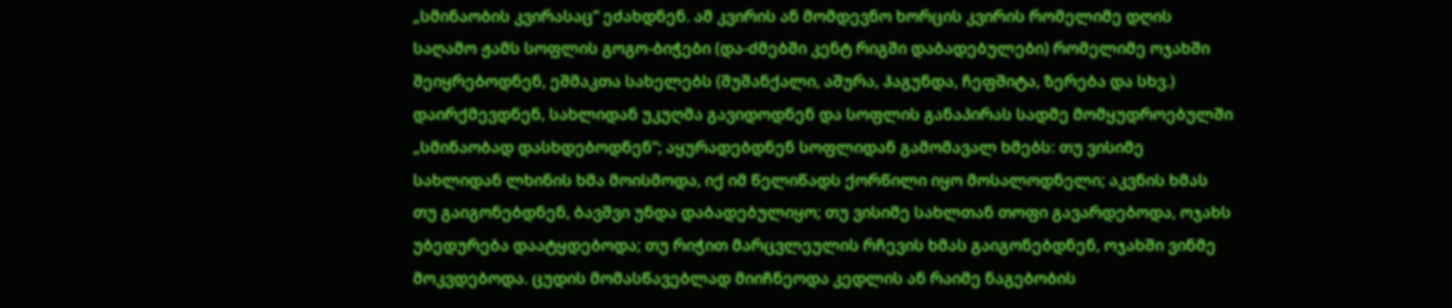„სმინაობის კვირასაც“ ეძახდნენ. ამ კვირის ან მომდევნო ხორცის კვირის რომელიმე დღის საღამო ჟამს სოფლის გოგო-ბიჭები (და-ძმებში კენტ რიგში დაბადებულები) რომელიმე ოჯახში შეიყრებოდნენ, ეშმაკთა სახელებს (შუშანქალი, აშურა, ჰაგუნდა, ჩეფშიტა, ზერება და სხვ.) დაირქმევდნენ, სახლიდან უკუღმა გავიდოდნენ და სოფლის განაპირას სადმე მომყუდროებულში „სმინაობად დასხდებოდნენ“; აყურადებდნენ სოფლიდან გამომავალ ხმებს: თუ ვისიმე სახლიდან ლხინის ხმა მოისმოდა, იქ იმ წელიწადს ქორწილი იყო მოსალოდნელი; აკვნის ხმას თუ გაიგონებდნენ, ბავშვი უნდა დაბადებულიყო; თუ ვისიმე სახლთან თოფი გავარდებოდა, ოჯახს უბედურება დაატყდებოდა; თუ რიჭით მარცვლეულის რჩევის ხმას გაიგონებდნენ, ოჯახში ვინმე მოკვდებოდა. ცუდის მომასწავებლად მიიჩნეოდა კედლის ან რაიმე ნაგებობის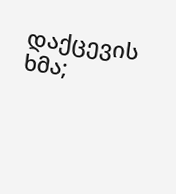დაქცევის ხმა;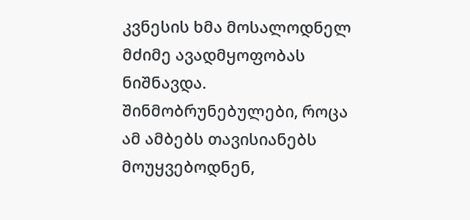კვნესის ხმა მოსალოდნელ მძიმე ავადმყოფობას ნიშნავდა. შინმობრუნებულები, როცა ამ ამბებს თავისიანებს მოუყვებოდნენ,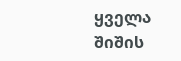ყველა შიშის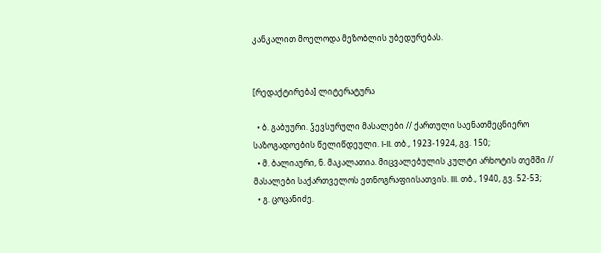კანკალით მოელოდა მეზობლის უბედურებას.


[რედაქტირება] ლიტერატურა

  • ბ. გაბუური. ჴევსურული მასალები // ქართული საენათმეცნიერო საზოგადოების წელიწდეული. I-II. თბ., 1923-1924, გვ. 150;
  • მ. ბალიაური, ნ. მაკალათია. მიცვალებულის კულტი არხოტის თემში // მასალები საქართველოს ეთნოგრაფიისათვის. III. თბ., 1940, გვ. 52-53;
  • გ. ცოცანიძე.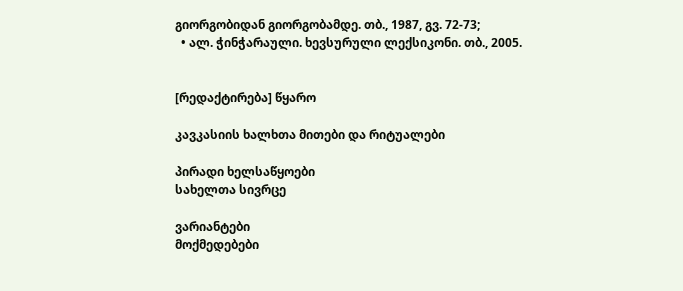გიორგობიდან გიორგობამდე. თბ., 1987, გვ. 72-73;
  • ალ. ჭინჭარაული. ხევსურული ლექსიკონი. თბ., 2005.


[რედაქტირება] წყარო

კავკასიის ხალხთა მითები და რიტუალები

პირადი ხელსაწყოები
სახელთა სივრცე

ვარიანტები
მოქმედებები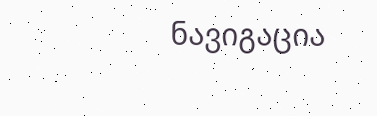ნავიგაცია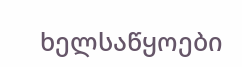ხელსაწყოები